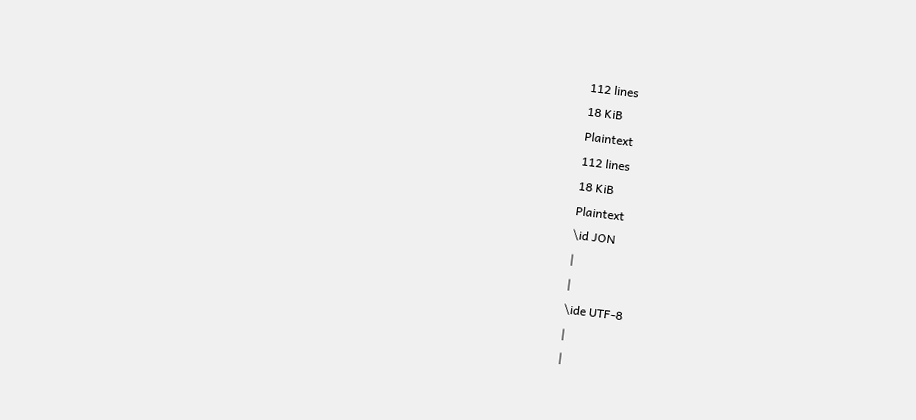112 lines
18 KiB
Plaintext
112 lines
18 KiB
Plaintext
\id JON
|
|
\ide UTF-8
|
|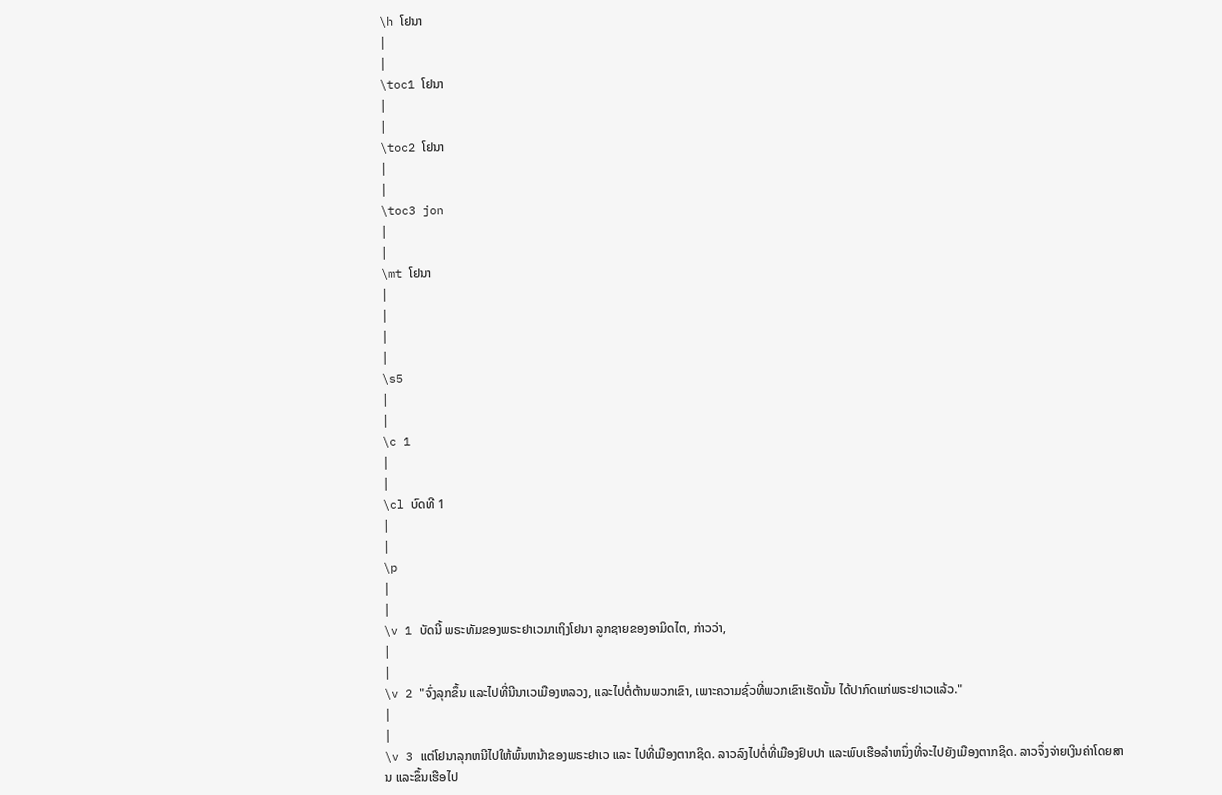\h ໂຢນາ
|
|
\toc1 ໂຢນາ
|
|
\toc2 ໂຢນາ
|
|
\toc3 jon
|
|
\mt ໂຢນາ
|
|
|
|
\s5
|
|
\c 1
|
|
\cl ບົດທີ 1
|
|
\p
|
|
\v 1 ບັດນີ້ ພຣະທັມຂອງພຣະຢາເວມາເຖິງໂຢນາ ລູກຊາຍຂອງອາມິດໄຕ, ກ່າວວ່າ,
|
|
\v 2 "ຈົ່ງລຸກຂຶ້ນ ແລະໄປທີ່ນີນາເວເມືອງຫລວງ, ແລະໄປຕໍ່ຕ້ານພວກເຂົາ, ເພາະຄວາມຊົ່ວທີ່ພວກເຂົາເຮັດນັ້ນ ໄດ້ປາກົດແກ່ພຣະຢາເວແລ້ວ."
|
|
\v 3 ແຕ່ໂຢນາລຸກຫນີໄປໃຫ້ພົ້ນຫນ້າຂອງພຣະຢາເວ ແລະ ໄປທີ່ເມືອງຕາກຊິດ. ລາວລົງໄປຕໍ່ທີ່ເມືອງຢົບປາ ແລະພົບເຮືອລຳຫນຶ່ງທີ່ຈະໄປຍັງເມືອງຕາກຊິດ. ລາວຈຶ່ງຈ່າຍເງິນຄ່າໂດຍສານ ແລະຂຶ້ນເຮືອໄປ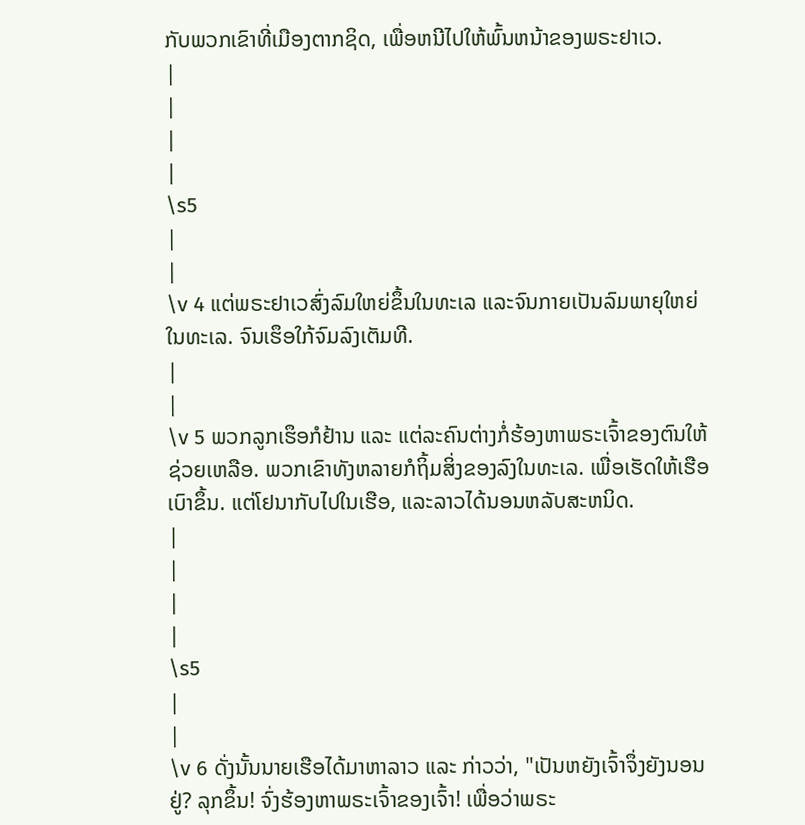ກັບພວກເຂົາທີ່ເມືອງຕາກຊິດ, ເພື່ອຫນີໄປໃຫ້ພົ້ນຫນ້າຂອງພຣະຢາເວ.
|
|
|
|
\s5
|
|
\v 4 ແຕ່ພຣະຢາເວສົ່ງລົມໃຫຍ່ຂຶ້ນໃນທະເລ ແລະຈົນກາຍເປັນລົມພາຍຸໃຫຍ່ໃນທະເລ. ຈົນເຮຶອໃກ້ຈົມລົງເຕັມທີ.
|
|
\v 5 ພວກລູກເຮຶອກໍຢ້ານ ແລະ ແຕ່ລະຄົນຕ່າງກໍ່ຮ້ອງຫາພຣະເຈົ້າຂອງຕົນໃຫ້ຊ່ວຍເຫລືອ. ພວກເຂົາທັງຫລາຍກໍຖິ້ມສິ່ງຂອງລົງໃນທະເລ. ເພື່ອເຮັດໃຫ້ເຮືອເບົາຂຶ້ນ. ແຕ່ໂຢນາກັບໄປໃນເຮືອ, ແລະລາວໄດ້ນອນຫລັບສະຫນິດ.
|
|
|
|
\s5
|
|
\v 6 ດັ່ງນັ້ນນາຍເຮືອໄດ້ມາຫາລາວ ແລະ ກ່າວວ່າ, "ເປັນຫຍັງເຈົ້າຈຶ່ງຍັງນອນຢູ່? ລຸກຂຶ້ນ! ຈົ່ງຮ້ອງຫາພຣະເຈົ້າຂອງເຈົ້າ! ເພື່ອວ່າພຣະ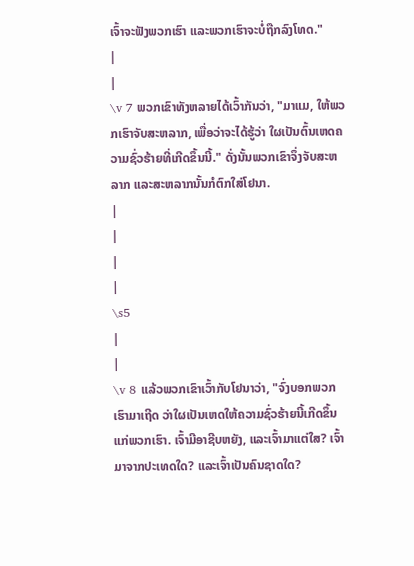ເຈົ້າຈະຟັງພວກເຮົາ ແລະພວກເຮົາຈະບໍ່ຖືກລົງໂທດ."
|
|
\v 7 ພວກເຂົາທັງຫລາຍໄດ້ເວົ້າກັນວ່າ, "ມາແມ, ໃຫ້ພວກເຮົາຈັບສະຫລາກ, ເພື່ອວ່າຈະໄດ້ຮູ້ວ່າ ໃຜເປັນຕົ້ນເຫດຄວາມຊົ່ວຮ້າຍທີ່ເກີດຂຶ້ນນີ້." ດັ່ງນັ້ນພວກເຂົາຈຶ່ງຈັບສະຫລາກ ແລະສະຫລາກນັ້ນກໍຕົກໃສ່ໂຢນາ.
|
|
|
|
\s5
|
|
\v 8 ແລ້ວພວກເຂົາເວົ້າກັບໂຢນາວ່າ, "ຈົ່ງບອກພວກເຮົາມາເຖີດ ວ່າໃຜເປັນເຫດໃຫ້ຄວາມຊົ່ວຮ້າຍນີ້ເກີດຂຶ້ນແກ່ພວກເຮົາ. ເຈົ້າມີອາຊີບຫຍັງ, ແລະເຈົ້າມາແຕ່ໃສ? ເຈົ້າມາຈາກປະເທດໃດ? ແລະເຈົ້າເປັນຄົນຊາດໃດ?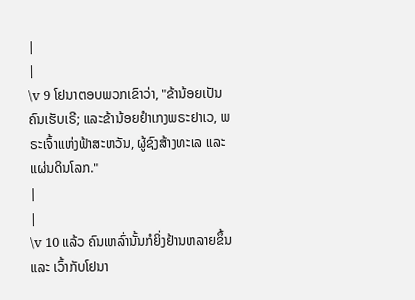|
|
\v 9 ໂຢນາຕອບພວກເຂົາວ່າ, "ຂ້ານ້ອຍເປັນຄົນເຮັບເຣີ; ແລະຂ້ານ້ອຍຢຳເກງພຣະຢາເວ, ພຣະເຈົ້າແຫ່ງຟ້າສະຫວັນ, ຜູ້ຊົງສ້າງທະເລ ແລະ ແຜ່ນດິນໂລກ."
|
|
\v 10 ແລ້ວ ຄົນເຫລົ່ານັ້ນກໍຍິ່ງຢ້ານຫລາຍຂຶ້ນ ແລະ ເວົ້າກັບໂຢນາ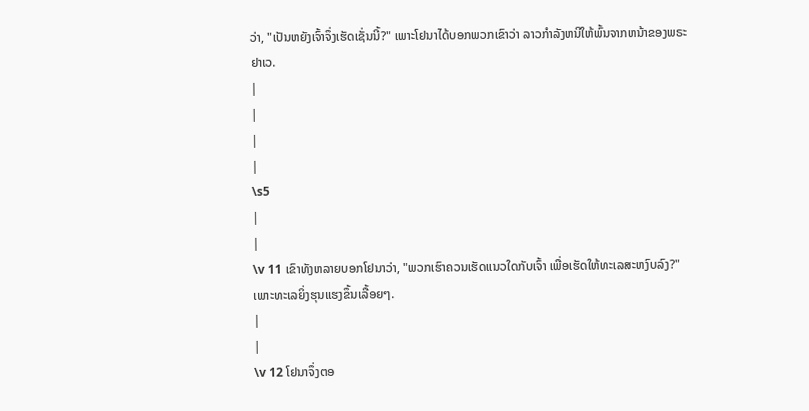ວ່າ, "ເປັນຫຍັງເຈົ້າຈຶ່ງເຮັດເຊັ່ນນີ້?" ເພາະໂຢນາໄດ້ບອກພວກເຂົາວ່າ ລາວກຳລັງຫນີໃຫ້ພົ້ນຈາກຫນ້າຂອງພຣະຢາເວ.
|
|
|
|
\s5
|
|
\v 11 ເຂົາທັງຫລາຍບອກໂຢນາວ່າ, "ພວກເຮົາຄວນເຮັດແນວໃດກັບເຈົ້າ ເພື່ອເຮັດໃຫ້ທະເລສະຫງົບລົງ?" ເພາະທະເລຍິ່ງຮຸນແຮງຂຶ້ນເລື້ອຍໆ.
|
|
\v 12 ໂຢນາຈຶ່ງຕອ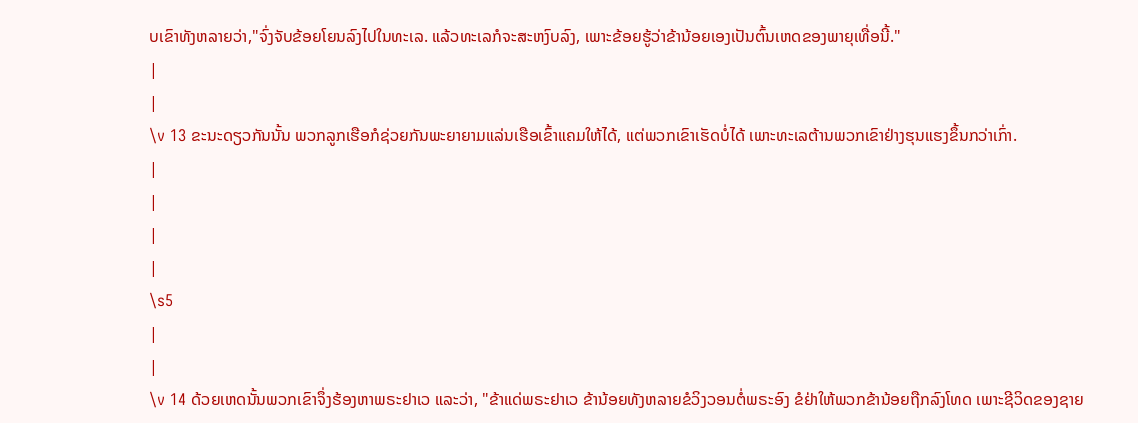ບເຂົາທັງຫລາຍວ່າ,"ຈົ່ງຈັບຂ້ອຍໂຍນລົງໄປໃນທະເລ. ແລ້ວທະເລກໍຈະສະຫງົບລົງ, ເພາະຂ້ອຍຮູ້ວ່າຂ້ານ້ອຍເອງເປັນຕົ້ນເຫດຂອງພາຍຸເທື່ອນີ້."
|
|
\v 13 ຂະນະດຽວກັນນັ້ນ ພວກລູກເຮືອກໍຊ່ວຍກັນພະຍາຍາມແລ່ນເຮືອເຂົ້າແຄມໃຫ້ໄດ້, ແຕ່ພວກເຂົາເຮັດບໍ່ໄດ້ ເພາະທະເລຕ້ານພວກເຂົາຢ່າງຮຸນແຮງຂຶ້ນກວ່າເກົ່າ.
|
|
|
|
\s5
|
|
\v 14 ດ້ວຍເຫດນັ້ນພວກເຂົາຈຶ່ງຮ້ອງຫາພຣະຢາເວ ແລະວ່າ, "ຂ້າແດ່ພຣະຢາເວ ຂ້ານ້ອຍທັງຫລາຍຂໍວິງວອນຕໍ່ພຣະອົງ ຂໍຢ່າໃຫ້ພວກຂ້ານ້ອຍຖືກລົງໂທດ ເພາະຊີວິດຂອງຊາຍ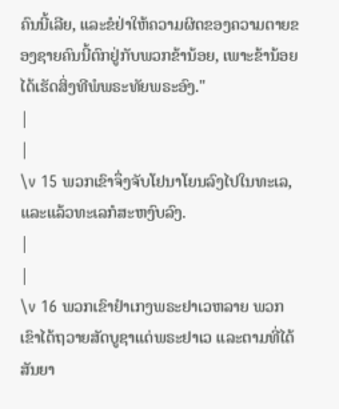ຄົນນີ້ເລີຍ, ແລະຂໍຢ່າໃຫ້ຄວາມຜິດຂອງຄວາມຕາຍຂອງຊາຍຄົນນີ້ຕົກຢູ່ກັບພວກຂ້ານ້ອຍ, ເພາະຂ້ານ້ອຍໄດ້ເຮັດສິ່ງທີພໍພຣະທັຍພຣະອົງ."
|
|
\v 15 ພວກເຂົາຈຶ່ງຈັບໂຢນາໂຍນລົງໄປໃນທະເລ, ແລະແລ້ວທະເລກໍສະຫງົບລົງ.
|
|
\v 16 ພວກເຂົາຢຳເກງພຣະຢາເວຫລາຍ ພວກເຂົາໄດ້ຖວາຍສັດບູຊາແດ່ພຣະຢາເວ ແລະຕາມທີ່ໄດ້ສັນຍາ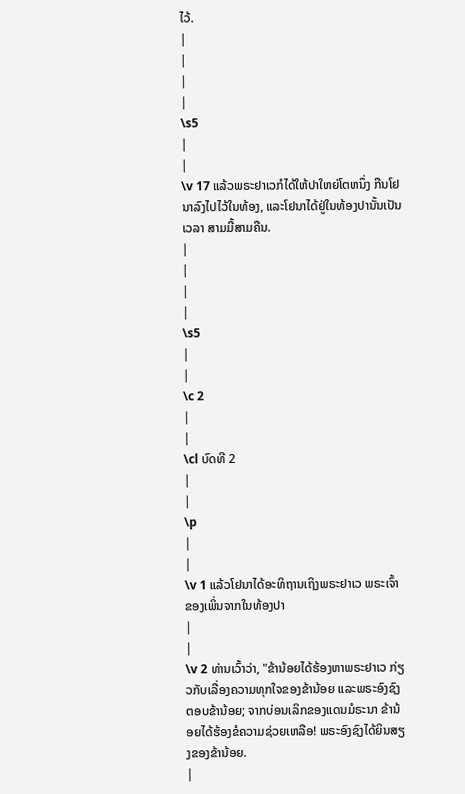ໄວ້.
|
|
|
|
\s5
|
|
\v 17 ແລ້ວພຣະຢາເວກໍໄດ້ໃຫ້ປາໃຫຍ່ໂຕຫນຶ່ງ ກືນໂຢນາລົງໄປໄວ້ໃນທ້ອງ, ແລະໂຢນາໄດ້ຢູ່ໃນທ້ອງປານັ້ນເປັນເວລາ ສາມມື້ສາມຄືນ.
|
|
|
|
\s5
|
|
\c 2
|
|
\cl ບົດທີ 2
|
|
\p
|
|
\v 1 ແລ້ວໂຢນາໄດ້ອະທິຖານເຖິງພຣະຢາເວ ພຣະເຈົ້າຂອງເພິ່ນຈາກໃນທ້ອງປາ
|
|
\v 2 ທ່ານເວົ້າວ່າ, "ຂ້ານ້ອຍໄດ້ຮ້ອງຫາພຣະຢາເວ ກ່ຽວກັບເລື່ອງຄວາມທຸກໃຈຂອງຂ້ານ້ອຍ ແລະພຣະອົງຊົງຕອບຂ້ານ້ອຍ; ຈາກບ່ອນເລິກຂອງແດນມໍຣະນາ ຂ້ານ້ອຍໄດ້ຮ້ອງຂໍຄວາມຊ່ວຍເຫລືອ! ພຣະອົງຊົງໄດ້ຍິນສຽງຂອງຂ້ານ້ອຍ.
|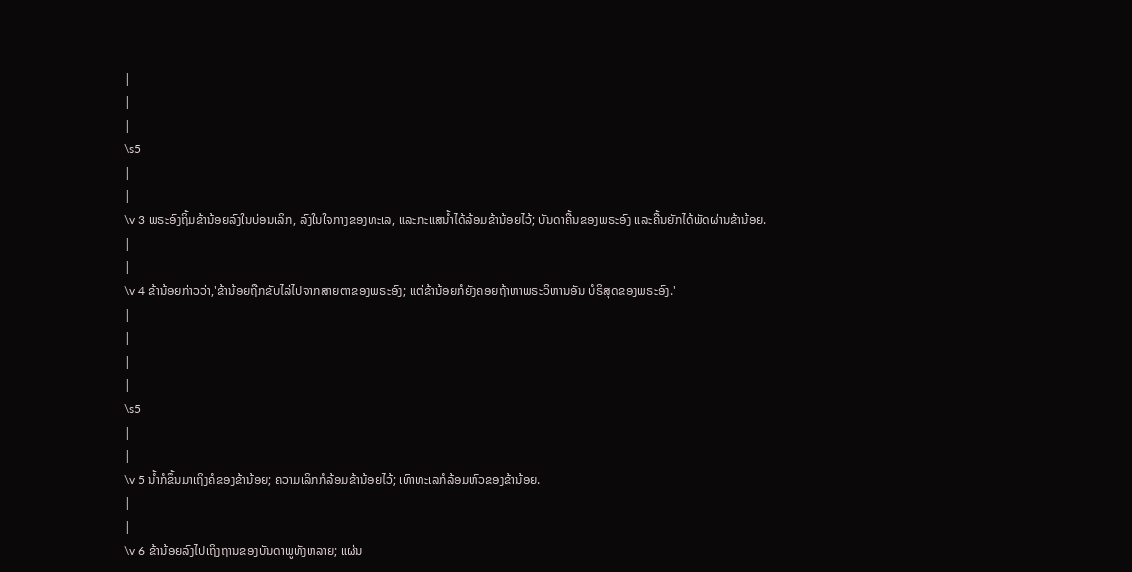|
|
|
\s5
|
|
\v 3 ພຣະອົງຖິ້ມຂ້ານ້ອຍລົງໃນບ່ອນເລິກ, ລົງໃນໃຈກາງຂອງທະເລ, ແລະກະແສນໍ້າໄດ້ລ້ອມຂ້ານ້ອຍໄວ້; ບັນດາຄື້ນຂອງພຣະອົງ ແລະຄື້ນຍັກໄດ້ພັດຜ່ານຂ້ານ້ອຍ.
|
|
\v 4 ຂ້ານ້ອຍກ່າວວ່າ,'ຂ້ານ້ອຍຖືກຂັບໄລ່ໄປຈາກສາຍຕາຂອງພຣະອົງ; ແຕ່ຂ້ານ້ອຍກໍຍັງຄອຍຖ້າຫາພຣະວິຫານອັນ ບໍຣິສຸດຂອງພຣະອົງ.'
|
|
|
|
\s5
|
|
\v 5 ນໍ້າກໍຂຶ້ນມາເຖິງຄໍຂອງຂ້ານ້ອຍ; ຄວາມເລິກກໍລ້ອມຂ້ານ້ອຍໄວ້; ເທົາທະເລກໍລ້ອມຫົວຂອງຂ້ານ້ອຍ.
|
|
\v 6 ຂ້ານ້ອຍລົງໄປເຖິງຖານຂອງບັນດາພູທັງຫລາຍ; ແຜ່ນ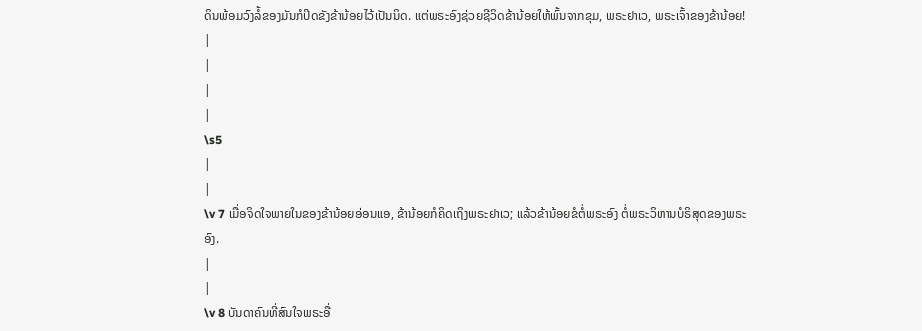ດິນພ້ອມວົງລໍ້ຂອງມັນກໍປິດຂັງຂ້ານ້ອຍໄວ້ເປັນນິດ. ແຕ່ພຣະອົງຊ່ວຍຊີວິດຂ້ານ້ອຍໃຫ້ພົ້ນຈາກຂຸມ, ພຣະຢາເວ, ພຣະເຈົ້າຂອງຂ້ານ້ອຍ!
|
|
|
|
\s5
|
|
\v 7 ເມື່ອຈິດໃຈພາຍໃນຂອງຂ້ານ້ອຍອ່ອນແອ, ຂ້ານ້ອຍກໍຄິດເຖິງພຣະຢາເວ; ແລ້ວຂ້ານ້ອຍຂໍຕໍ່ພຣະອົງ ຕໍ່ພຣະວິຫານບໍຣິສຸດຂອງພຣະອົງ.
|
|
\v 8 ບັນດາຄົນທີ່ສົນໃຈພຣະອື່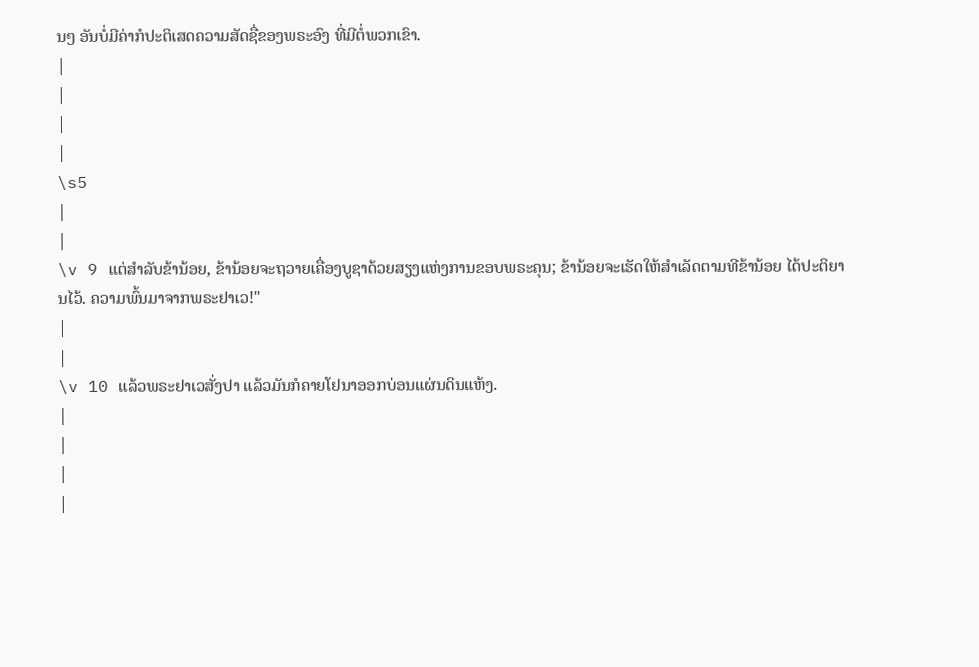ນໆ ອັນບໍ່ມີຄ່າກໍປະຕິເສດຄວາມສັດຊື່ຂອງພຣະອົງ ທີ່ມີຕໍ່ພວກເຂົາ.
|
|
|
|
\s5
|
|
\v 9 ແຕ່ສຳລັບຂ້ານ້ອຍ, ຂ້ານ້ອຍຈະຖວາຍເຄື່ອງບູຊາດ້ວຍສຽງແຫ່ງການຂອບພຣະຄຸນ; ຂ້ານ້ອຍຈະເຮັດໃຫ້ສຳເລັດຕາມທີຂ້ານ້ອຍ ໄດ້ປະຕິຍານໄວ້. ຄວາມພົ້ນມາຈາກພຣະຢາເວ!"
|
|
\v 10 ແລ້ວພຣະຢາເວສັ່ງປາ ແລ້ວມັນກໍຄາຍໂຢນາອອກບ່ອນແຜ່ນດິນແຫ້ງ.
|
|
|
|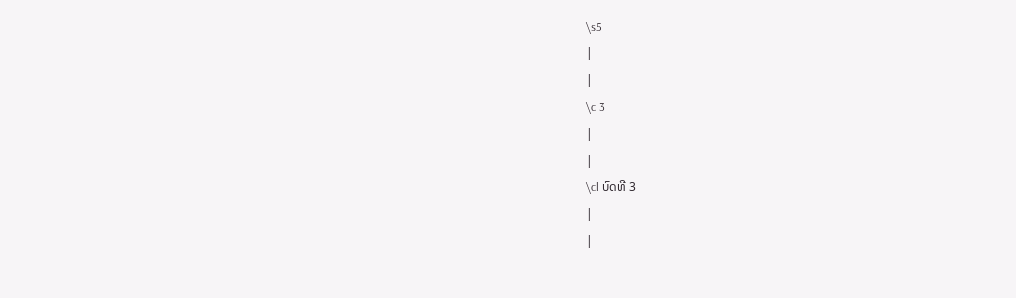\s5
|
|
\c 3
|
|
\cl ບົດທີ 3
|
|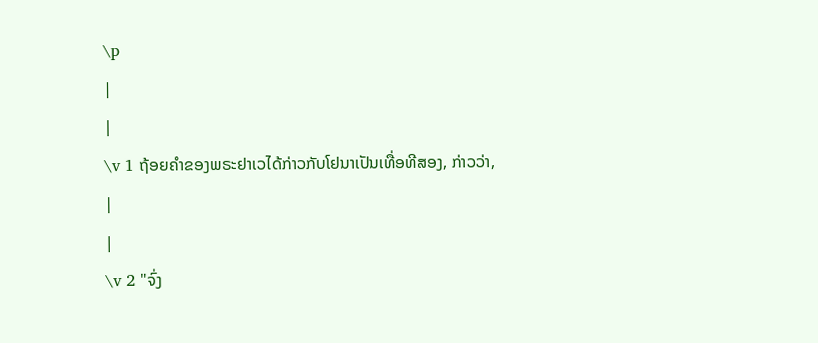\p
|
|
\v 1 ຖ້ອຍຄຳຂອງພຣະຢາເວໄດ້ກ່າວກັບໂຢນາເປັນເທື່ອທີສອງ, ກ່າວວ່າ,
|
|
\v 2 "ຈົ່ງ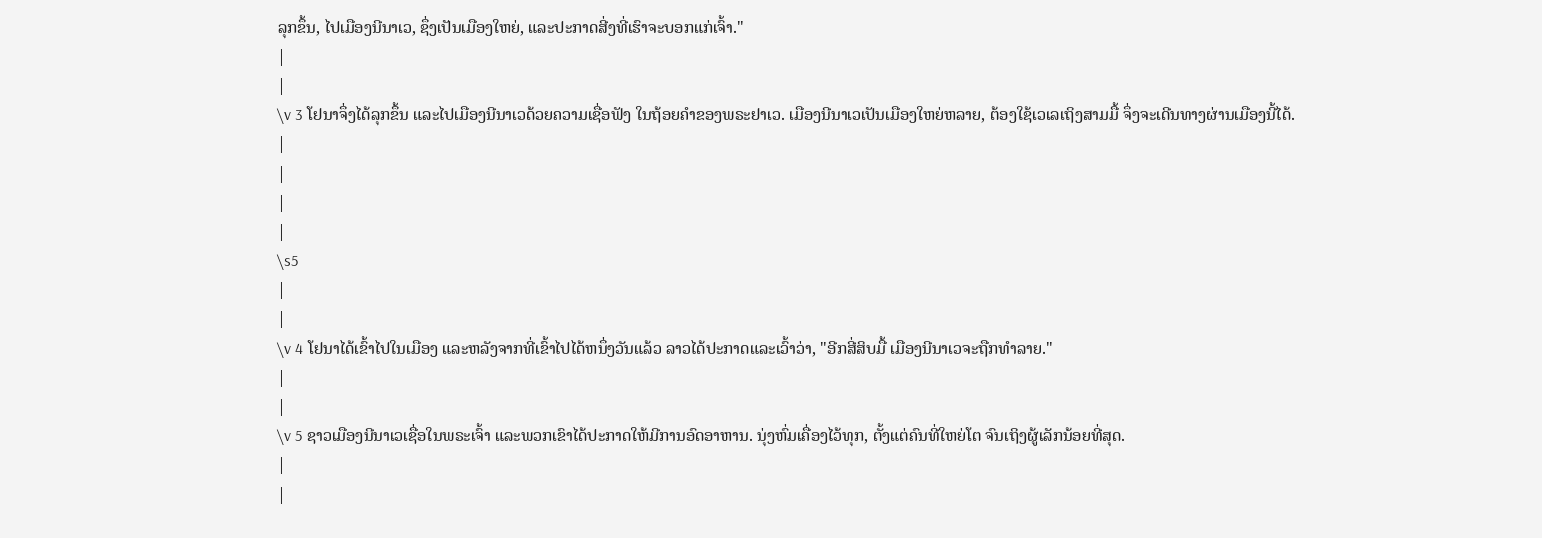ລຸກຂຶ້ນ, ໄປເມືອງນີນາເວ, ຊຶ່ງເປັນເມືອງໃຫຍ່, ແລະປະກາດສີ່ງທີ່ເຮົາຈະບອກແກ່ເຈົ້າ."
|
|
\v 3 ໂຢນາຈຶ່ງໄດ້ລຸກຂຶ້ນ ແລະໄປເມືອງນີນາເວດ້ວຍຄວາມເຊື່ອຟັງ ໃນຖ້ອຍຄຳຂອງພຣະຢາເວ. ເມືອງນີນາເວເປັນເມືອງໃຫຍ່ຫລາຍ, ຕ້ອງໃຊ້ເວເລເຖິງສາມມື້ ຈຶ່ງຈະເດີນທາງຜ່ານເມືອງນີ້ໄດ້.
|
|
|
|
\s5
|
|
\v 4 ໂຢນາໄດ້ເຂົ້າໄປໃນເມືອງ ແລະຫລັງຈາກທີ່ເຂົ້າໄປໄດ້ຫນຶ່ງວັນແລ້ວ ລາວໄດ້ປະກາດແລະເວົ້າວ່າ, "ອີກສີ່ສິບມື້ ເມືອງນີນາເວຈະຖືກທຳລາຍ."
|
|
\v 5 ຊາວເມືອງນີນາເວເຊື່ອໃນພຣະເຈົ້າ ແລະພວກເຂົາໄດ້ປະກາດໃຫ້ມີການອົດອາຫານ. ນຸ່ງຫົ່ມເຄື່ອງໄວ້ທຸກ, ຕັ້ງແຕ່ຄົນທີ່ໃຫຍ່ໂຕ ຈົນເຖິງຜູ້ເລັກນ້ອຍທີ່ສຸດ.
|
|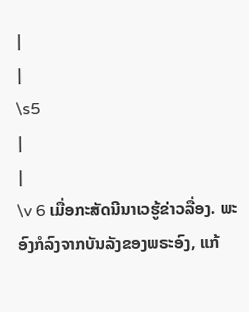|
|
\s5
|
|
\v 6 ເມື່ອກະສັດນີນາເວຮູ້ຂ່າວລື່ອງ. ພະອົງກໍລົງຈາກບັນລັງຂອງພຣະອົງ, ແກ້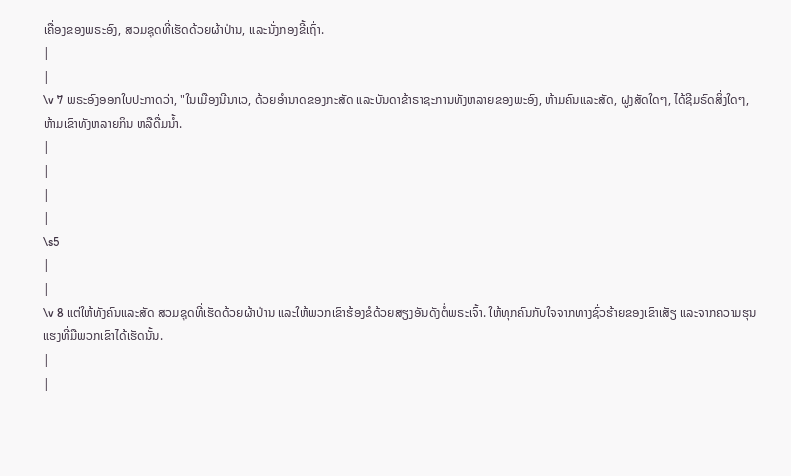ເຄື່ອງຂອງພຣະອົງ, ສວມຊຸດທີ່ເຮັດດ້ວຍຜ້າປ່ານ, ແລະນັ່ງກອງຂີ້ເຖົ່າ.
|
|
\v 7 ພຣະອົງອອກໃບປະກາດວ່າ, "ໃນເມືອງນີນາເວ, ດ້ວຍອຳນາດຂອງກະສັດ ແລະບັນດາຂ້າຣາຊະການທັງຫລາຍຂອງພະອົງ, ຫ້າມຄົນແລະສັດ, ຝູງສັດໃດໆ, ໄດ້ຊີມຣົດສິ່ງໃດໆ, ຫ້າມເຂົາທັງຫລາຍກິນ ຫລືດື່ມນໍ້າ.
|
|
|
|
\s5
|
|
\v 8 ແຕ່ໃຫ້ທັງຄົນແລະສັດ ສວມຊຸດທີ່ເຮັດດ້ວຍຜ້າປ່ານ ແລະໃຫ້ພວກເຂົາຮ້ອງຂໍດ້ວຍສຽງອັນດັງຕໍ່ພຣະເຈົ້າ. ໃຫ້ທຸກຄົນກັບໃຈຈາກທາງຊົ່ວຮ້າຍຂອງເຂົາເສັຽ ແລະຈາກຄວາມຮຸນແຮງທີ່ມືພວກເຂົາໄດ້ເຮັດນັ້ນ.
|
|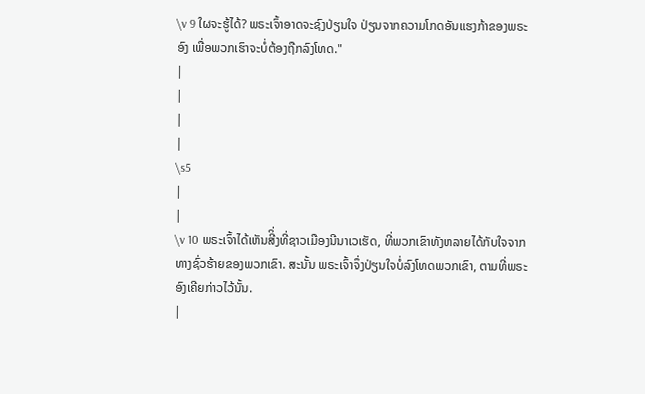\v 9 ໃຜຈະຮູ້ໄດ້? ພຣະເຈົ້າອາດຈະຊົງປ່ຽນໃຈ ປ່ຽນຈາກຄວາມໂກດອັນແຮງກ້າຂອງພຣະອົງ ເພື່ອພວກເຮົາຈະບໍ່ຕ້ອງຖືກລົງໂທດ."
|
|
|
|
\s5
|
|
\v 10 ພຣະເຈົ້າໄດ້ເຫັນສີິ່ງທີ່ຊາວເມືອງນີນາເວເຮັດ, ທີ່ພວກເຂົາທັງຫລາຍໄດ້ກັບໃຈຈາກທາງຊົ່ວຮ້າຍຂອງພວກເຂົາ. ສະນັ້ນ ພຣະເຈົ້າຈຶ່ງປ່ຽນໃຈບໍ່ລົງໂທດພວກເຂົາ, ຕາມທີ່ພຣະອົງເຄີຍກ່າວໄວ້ນັ້ນ.
|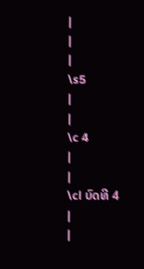|
|
|
\s5
|
|
\c 4
|
|
\cl ບົດທີ 4
|
|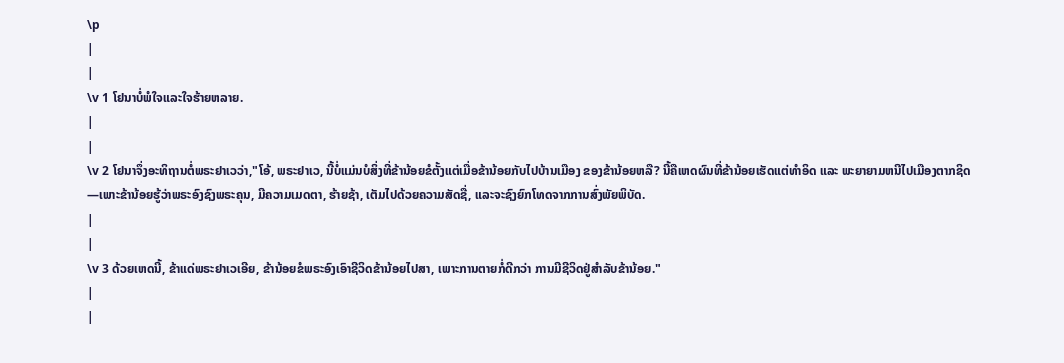\p
|
|
\v 1 ໂຢນາບໍ່ພໍໃຈແລະໃຈຮ້າຍຫລາຍ.
|
|
\v 2 ໂຢນາຈຶ່ງອະທິຖານຕໍ່ພຣະຢາເວວ່າ,"ໂອ້, ພຣະຢາເວ, ນີ້ບໍ່ແມ່ນບໍສິ່ງທີ່ຂ້ານ້ອຍຂໍຕັ້ງແຕ່ເມື່ອຂ້ານ້ອຍກັບໄປບ້ານເມືອງ ຂອງຂ້ານ້ອຍຫລື? ນີ້ຄືເຫດຜົນທີ່ຂ້ານ້ອຍເຮັດແຕ່ທຳອິດ ແລະ ພະຍາຍາມຫນີໄປເມືອງຕາກຊິດ—ເພາະຂ້ານ້ອຍຮູ້ວ່າພຣະອົງຊົງພຣະຄຸນ, ມີຄວາມເມດຕາ, ຮ້າຍຊ້າ, ເຕັມໄປດ້ວຍຄວາມສັດຊື່, ແລະຈະຊົງຍົກໂທດຈາກການສົ່ງພັຍພິບັດ.
|
|
\v 3 ດ້ວຍເຫດນີ້, ຂ້າແດ່ພຣະຢາເວເອີຍ, ຂ້ານ້ອຍຂໍພຣະອົງເອົາຊີວິດຂ້ານ້ອຍໄປສາ, ເພາະການຕາຍກໍ່ດີກວ່າ ການມີຊີວິດຢູ່ສຳລັບຂ້ານ້ອຍ."
|
|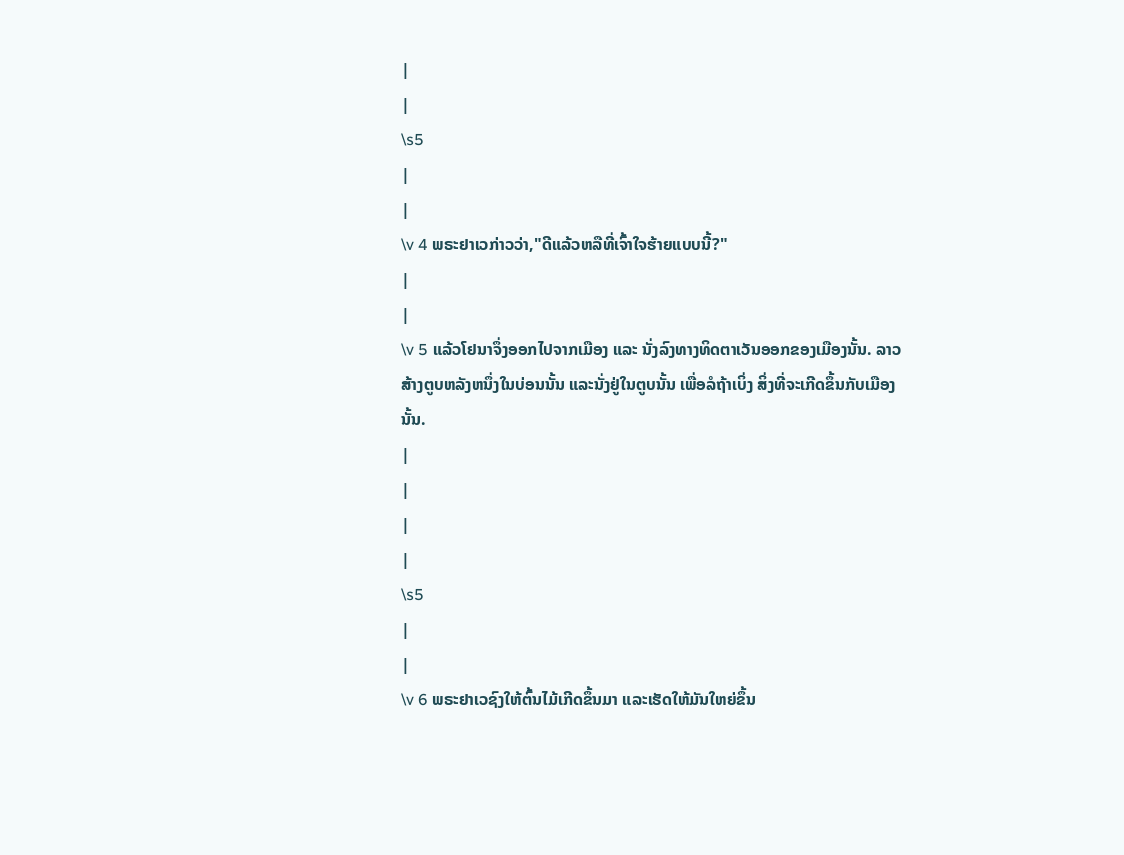|
|
\s5
|
|
\v 4 ພຣະຢາເວກ່າວວ່າ,"ດີແລ້ວຫລືທີ່ເຈົ້າໃຈຮ້າຍແບບນີ້?"
|
|
\v 5 ແລ້ວໂຢນາຈຶ່ງອອກໄປຈາກເມືອງ ແລະ ນັ່ງລົງທາງທິດຕາເວັນອອກຂອງເມືອງນັ້ນ. ລາວສ້າງຕູບຫລັງຫນຶ່ງໃນບ່ອນນັ້ນ ແລະນັ່ງຢູ່ໃນຕູບນັ້ນ ເພື່ອລໍຖ້າເບິ່ງ ສິ່ງທີ່ຈະເກີດຂຶ້ນກັບເມືອງນັ້ນ.
|
|
|
|
\s5
|
|
\v 6 ພຣະຢາເວຊົງໃຫ້ຕົ້ນໄມ້ເກີດຂຶ້ນມາ ແລະເຮັດໃຫ້ມັນໃຫຍ່ຂຶ້ນ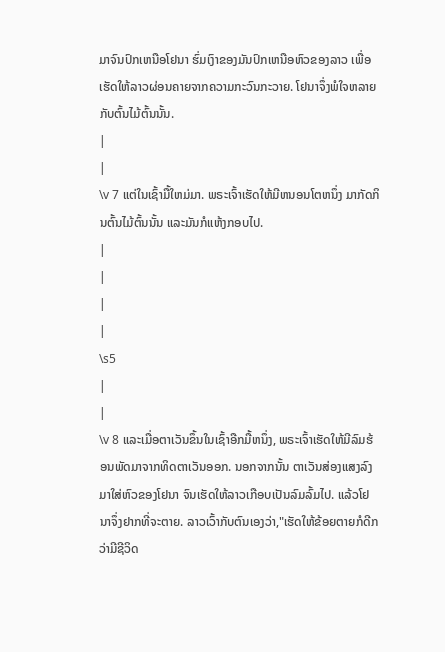ມາຈົນປົກເຫນືອໂຢນາ ຮົ່ມເງົາຂອງມັນປົກເຫນືອຫົວຂອງລາວ ເພື່ອເຮັດໃຫ້ລາວຜ່ອນຄາຍຈາກຄວາມກະວົນກະວາຍ. ໂຢນາຈຶ່ງພໍໃຈຫລາຍກັບຕົ້ນໄມ້ຕົ້ນນັ້ນ.
|
|
\v 7 ແຕ່ໃນເຊົ້າມື້ໃຫມ່ມາ. ພຣະເຈົ້າເຮັດໃຫ້ມີຫນອນໂຕຫນຶ່ງ ມາກັດກິນຕົ້ນໄມ້ຕົ້ນນັ້ນ ແລະມັນກໍແຫ້ງກອບໄປ.
|
|
|
|
\s5
|
|
\v 8 ແລະເມື່ອຕາເວັນຂຶ້ນໃນເຊົ້າອືກມື້ຫນຶ່ງ, ພຣະເຈົ້າເຮັດໃຫ້ມີລົມຮ້ອນພັດມາຈາກທິດຕາເວັນອອກ. ນອກຈາກນັ້ນ ຕາເວັນສ່ອງແສງລົງມາໃສ່ຫົວຂອງໂຢນາ ຈົນເຮັດໃຫ້ລາວເກືອບເປັນລົມລົ້ມໄປ. ແລ້ວໂຢນາຈຶ່ງຢາກທີ່ຈະຕາຍ. ລາວເວົ້າກັບຕົນເອງວ່າ,"ເຮັດໃຫ້ຂ້ອຍຕາຍກໍດີກວ່າມີຊີວິດ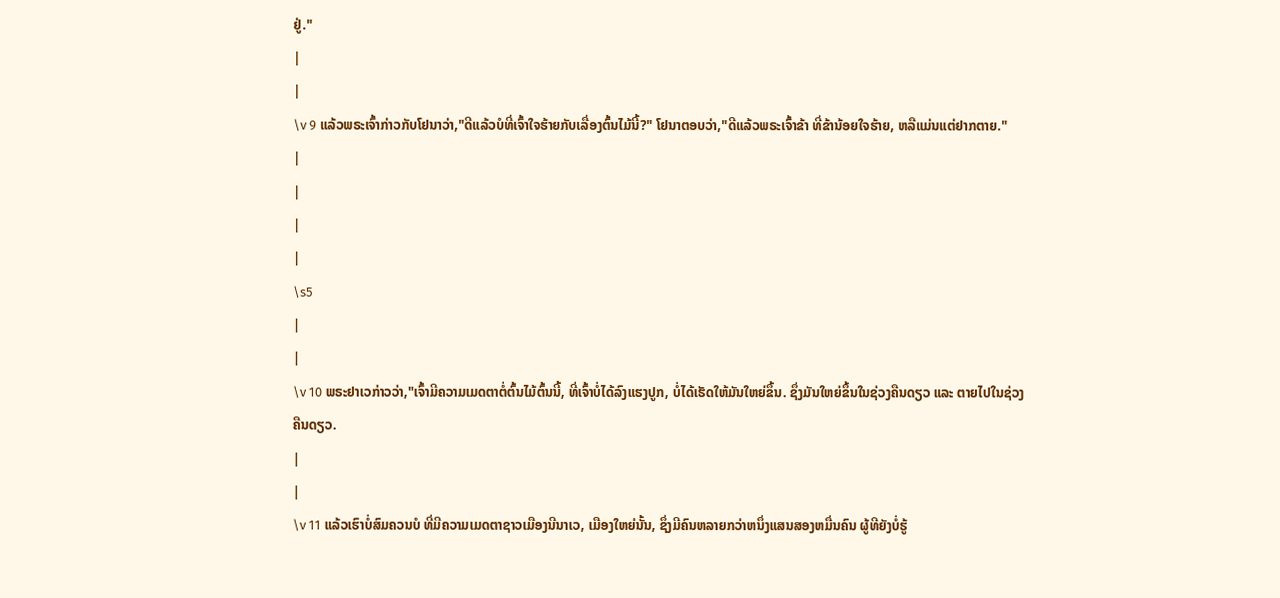ຢູ່."
|
|
\v 9 ແລ້ວພຣະເຈົ້າກ່າວກັບໂຢນາວ່າ,"ດີແລ້ວບໍທີ່ເຈົ້າໃຈຮ້າຍກັບເລື່ອງຕົ້ນໄມ້ນີ້?" ໂຢນາຕອບວ່າ,"ດີແລ້ວພຣະເຈົ້າຂ້າ ທີ່ຂ້ານ້ອຍໃຈຮ້າຍ, ຫລືແມ່ນແຕ່ຢາກຕາຍ."
|
|
|
|
\s5
|
|
\v 10 ພຣະຢາເວກ່າວວ່າ,"ເຈົ້າມີຄວາມເມດຕາຕໍ່ຕົ້ນໄມ້ຕົ້ນນີ້, ທີ່ເຈົ້າບໍ່ໄດ້ລົງແຮງປູກ, ບໍ່ໄດ້ເຮັດໃຫ້ມັນໃຫຍ່ຂຶ້ນ. ຊຶ່ງມັນໃຫຍ່ຂຶ້ນໃນຊ່ວງຄືນດຽວ ແລະ ຕາຍໄປໃນຊ່ວງຄືນດຽວ.
|
|
\v 11 ແລ້ວເຮົາບໍ່ສົມຄວນບໍ ທີ່ມີຄວາມເມດຕາຊາວເມືອງນີນາເວ, ເມືອງໃຫຍ່ນັ້ນ, ຊຶ່ງມີຄົນຫລາຍກວ່າຫນຶ່ງແສນສອງຫມື່ນຄົນ ຜູ້ທີຍັງບໍ່ຮູ້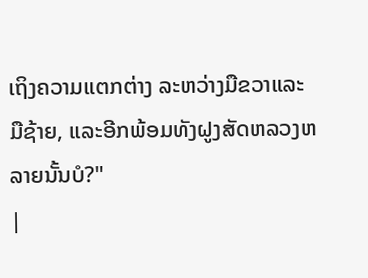ເຖິງຄວາມແຕກຕ່າງ ລະຫວ່າງມືຂວາແລະມືຊ້າຍ, ແລະອີກພ້ອມທັງຝູງສັດຫລວງຫລາຍນັ້ນບໍ?"
|